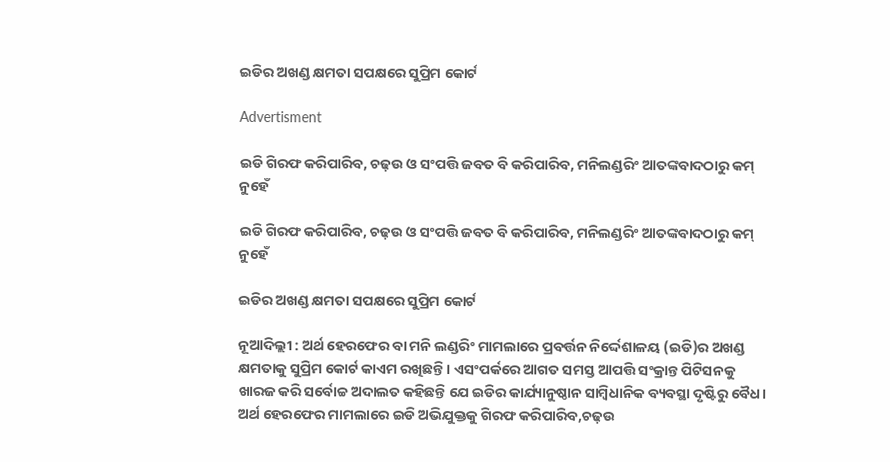ଇଡିର ଅଖଣ୍ଡ କ୍ଷମତା ସପକ୍ଷରେ ସୁପ୍ରିମ କୋର୍ଟ

Advertisment

ଇଡି ଗିରଫ କରିପାରିବ, ଚଢ଼ଉ ଓ ସଂପତ୍ତି ଜବତ ବି କରିପାରିବ, ମନିଲଣ୍ଡରିଂ ଆତଙ୍କବାଦଠାରୁ କମ୍‌ ନୁହେଁ

ଇଡି ଗିରଫ କରିପାରିବ, ଚଢ଼ଉ ଓ ସଂପତ୍ତି ଜବତ ବି କରିପାରିବ, ମନିଲଣ୍ଡରିଂ ଆତଙ୍କବାଦଠାରୁ କମ୍‌ ନୁହେଁ

ଇଡିର ଅଖଣ୍ଡ କ୍ଷମତା ସପକ୍ଷରେ ସୁପ୍ରିମ କୋର୍ଟ

ନୂଆଦିଲ୍ଲୀ : ଅର୍ଥ ‌ହେରଫେର ବ‌ା ମନି ଲଣ୍ଡରିଂ ମାମଲାରେ ପ୍ରବର୍ତ୍ତନ ନିର୍ଦ୍ଦେଶାଳୟ (ଇଡି)ର ଅଖଣ୍ଡ କ୍ଷମତାକୁ ସୁପ୍ରିମ କୋର୍ଟ କାଏମ ରଖିଛନ୍ତି। ଏସଂପର୍କରେ ଆଗତ ସମସ୍ତ ଆପତ୍ତି ସଂକ୍ରାନ୍ତ ପିଟିସନକୁ ଖାରଜ କରି ସର୍ବୋଚ୍ଚ ଅଦାଲତ କହିଛନ୍ତି ‌ଯେ ଇଡିର କାର୍ଯ୍ୟାନୁଷ୍ଠାନ ସାମ୍ବିଧାନିକ ବ୍ୟବସ୍ଥା ଦୃଷ୍ଟିରୁ ବୈଧ। ଅର୍ଥ ହେରଫେର ମାମଲାରେ ଇଡି ଅଭିଯୁକ୍ତକୁ ଗିରଫ କରିପାରିବ,ଚଢ଼ଉ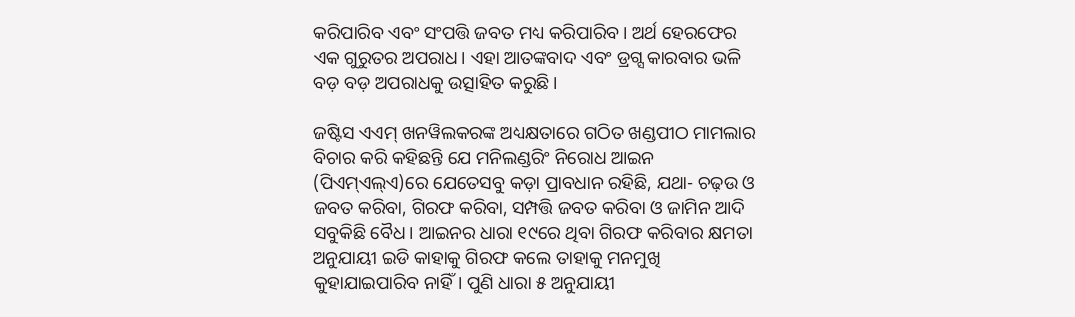କରିପାରିବ ଏବଂ ସଂପତ୍ତି ଜବତ ମଧ୍ୟ କରିପାରିବ। ଅର୍ଥ ହେରଫେର ଏକ ଗୁରୁତର ଅପରାଧ। ଏହା ଆତଙ୍କବାଦ ଏବଂ ଡ୍ରଗ୍ସ କାରବାର ଭଳି ବଡ଼ ବଡ଼ ଅପରାଧକୁ ଉତ୍ସାହିତ କରୁଛି।

ଜଷ୍ଟିସ ଏଏମ୍ ଖନୱିଲକରଙ୍କ ଅଧ୍ୟକ୍ଷତାରେ ଗଠିତ ଖଣ୍ଡପୀଠ ମାମଲାର ବିଚାର କରି କହିଛନ୍ତି ଯେ ମନିଲଣ୍ଡରିଂ ନିରୋଧ ଆଇନ (ପିଏମ୍‌ଏଲ୍‌ଏ)ରେ ଯେତେସବୁ କଡ଼ା ପ୍ରାବଧାନ ରହିଛି, ଯଥା- ଚଢ଼ଉ ଓ ଜବତ କରିବା, ଗିରଫ କରିବା, ସମ୍ପତ୍ତି ଜବତ କରିବା ଓ ଜାମିନ ଆଦି ସବୁକିଛି ବୈଧ। ଆଇନର ଧାରା ୧୯ରେ ଥିବା ଗିରଫ କରିବାର କ୍ଷମତା ଅନୁଯାୟୀ ଇଡି କାହାକୁ ଗିରଫ କଲେ ତାହାକୁ ମନମୁଖି କୁହାଯାଇପାରିବ ନାହିଁ। ପୁଣି ଧାରା ୫ ଅନୁଯାୟୀ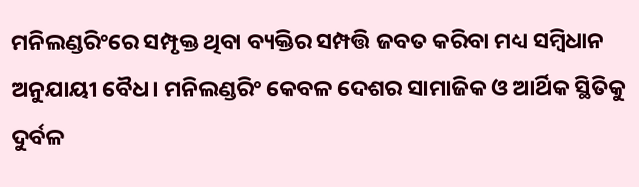ମନିଲଣ୍ଡରିଂରେ ସମ୍ପୃକ୍ତ ଥିବା ବ୍ୟକ୍ତିର ସମ୍ପତ୍ତି ଜବତ କରିବା ମଧ୍ୟ ସମ୍ବିଧାନ ଅନୁଯାୟୀ ବୈଧ। ମନିଲଣ୍ଡରିଂ କେବଳ ଦେଶର ସାମାଜିକ ଓ ଆର୍ଥିକ ସ୍ଥିତିକୁ ଦୁର୍ବଳ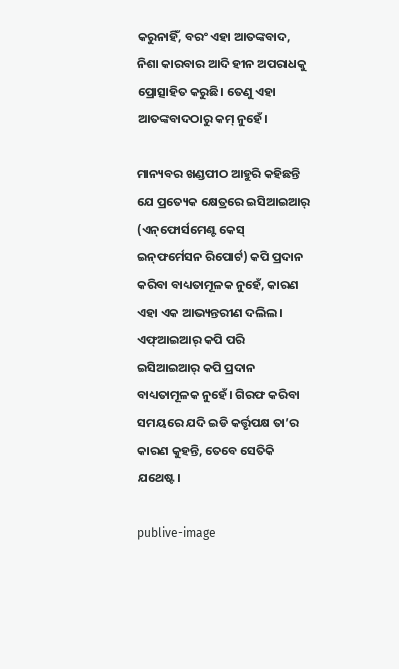କରୁନାହିଁ, ବରଂ ଏହା ଆତଙ୍କବାଦ, ନିଶା କାରବାର ଆଦି ହୀନ ଅପରାଧକୁ ପ୍ରୋତ୍ସାହିତ କରୁଛି। ତେଣୁ ଏହା ଆତଙ୍କବାଦଠାରୁ କମ୍ ନୁହେଁ।

ମାନ୍ୟବର ଖଣ୍ଡପୀଠ ଆହୁରି କହିଛନ୍ତି ଯେ ପ୍ରତ୍ୟେକ କ୍ଷେତ୍ରରେ ଇସିଆଇଆର୍ (ଏନ୍‌ଫୋର୍ସମେଣ୍ଟ କେସ୍ ଇନ୍‌ଫର୍ମେସନ ରିପୋର୍ଟ) କପି ପ୍ରଦାନ କରିବା ବାଧ୍ୟତାମୂଳକ ନୁହେଁ, କାରଣ ଏହା ଏକ ଆଭ୍ୟନ୍ତରୀଣ ଦଲିଲ। ଏଫ୍‌ଆଇଆର୍ କପି ପରି ଇସିଆଇଆର୍ କପି ପ୍ରଦାନ ବାଧ୍ୟତାମୂଳକ ନୁହେଁ। ଗିରଫ କରିବା ସମୟରେ ଯଦି ଇଡି କର୍ତ୍ତୃପକ୍ଷ ତା’ର କାରଣ କୁହନ୍ତି, ତେବେ ସେତିକି ଯଥେଷ୍ଟ।

publive-image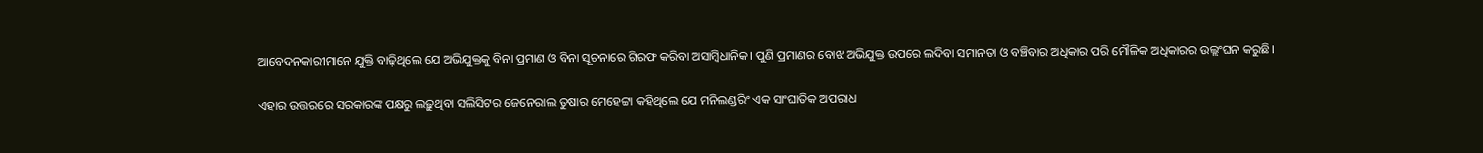ଆବେଦନକାରୀମାନେ ଯୁକ୍ତି ବାଢ଼ିଥିଲେ ଯେ ଅଭିଯୁକ୍ତକୁ ବିନା ପ୍ରମାଣ ଓ ବିନା ସୂଚନାରେ ଗିରଫ କରିବା ଅସାମ୍ବିଧାନିକ। ପୁଣି ପ୍ରମାଣର ବୋଝ ଅଭିଯୁକ୍ତ ଉପରେ ଲଦିବା ସମାନତା ଓ ବଞ୍ଚିବାର ଅଧିକାର ପରି ମୌଳିକ ଅଧିକାରର ଉଲ୍ଲଂଘନ କରୁଛି।

ଏହାର ଉତ୍ତରରେ ସରକାରଙ୍କ ପକ୍ଷରୁ ଲଢ଼ୁଥିବା ସଲିସିଟର ଜେନେରାଲ ତୁଷାର ମେହେଟ୍ଟା କହିଥିଲେ ଯେ ମନିଲଣ୍ଡରିଂ ଏକ ସାଂଘାତିକ ଅପରାଧ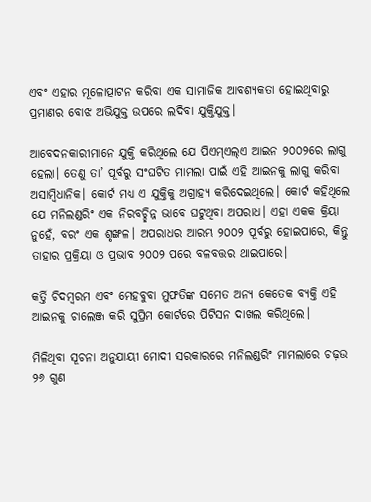ଏବଂ ଏହାର ମୂଳୋତ୍ପାଟନ କରିବା ଏକ ସାମାଜିକ ଆବଶ୍ୟକତା ହୋଇଥିବାରୁ ପ୍ରମାଣର ବୋଝ ଅଭିଯୁକ୍ତ ଉପରେ ଲଦିବା ଯୁକ୍ତିଯୁକ୍ତ।

ଆବେଦନକାରୀମାନେ ଯୁକ୍ତି କରିଥିଲେ ଯେ ପିଏମ୍‌ଏଲ୍‌ଏ ଆଇନ ୨୦୦୨ରେ ଲାଗୁ ହେଲା। ତେଣୁ ତା’ ପୂର୍ବରୁ ସଂଘଟିତ ମାମଲା ପାଇଁ ଏହି ଆଇନକୁ ଲାଗୁ କରିବା ଅସାମ୍ବିଧାନିକ। କୋର୍ଟ ମଧ୍ୟ ଏ ଯୁକ୍ତିକୁ ଅଗ୍ରାହ୍ୟ କରିଦେଇଥିଲେ। କୋର୍ଟ କହିଥିଲେ ଯେ ମନିଲଣ୍ଡରିଂ ଏକ ନିରବଚ୍ଛିନ୍ନ ଭାବେ ଘଟୁଥିବା ଅପରାଧ। ଏହା ଏକକ କ୍ରିୟା ନୁହେଁ, ବରଂ ଏକ ଶୃଙ୍ଖଳ। ଅପରାଧର ଆରମ୍ଭ ୨୦୦୨ ପୂର୍ବରୁ ହୋଇପାରେ, କିନ୍ତୁ ତାହାର ପ୍ରକ୍ରିୟା ଓ ପ୍ରଭାବ ୨୦୦୨ ପରେ ବଳବତ୍ତର ଥାଇପାରେ।

କର୍ତ୍ତି ଚିଦମ୍ବରମ ଏବଂ ମେହବୁବା ମୁଫତିଙ୍କ ସମେତ ଅନ୍ୟ କେତେକ ବ୍ୟକ୍ତି ଏହି ଆଇନକୁ ଚାଲେଞ୍ଜ କରି ସୁପ୍ରିମ କୋର୍ଟରେ ପିଟିସନ ଦାଖଲ କରିଥିଲେ।

ମିଳିଥିବା ସୂଚନା ଅନୁଯାୟୀ ମୋଦୀ ସରକାରରେ ମନିଲଣ୍ଡରିଂ ମାମଲାରେ ଚଢ଼ଉ ୨୬ ଗୁଣ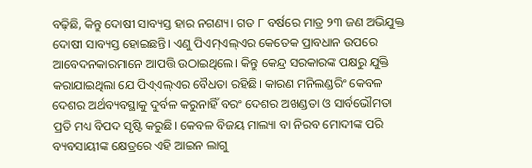ବଢ଼ିଛି, କିନ୍ତୁ ଦୋଷୀ ସାବ୍ୟସ୍ତ ହାର ନଗଣ୍ୟ। ଗତ ୮ ବର୍ଷରେ ମାତ୍ର ୨୩ ଜଣ ଅଭିଯୁକ୍ତ ଦୋଷୀ ସାବ୍ୟସ୍ତ ହୋଇଛନ୍ତି। ଏଣୁ ପିଏମ୍‌ଏଲ୍‌ଏର କେତେକ ପ୍ରାବଧାନ ଉପରେ ଆବେଦନକାରମାନେ ଆପତ୍ତି ଉଠାଇଥିଲେ। କିନ୍ତୁ କେନ୍ଦ୍ର ସରକାରଙ୍କ ପକ୍ଷରୁ ଯୁକ୍ତି କରାଯାଇଥିଲା ଯେ ପିଏ୍‌ଏଲ୍‌ଏର ବୈଧତା ରହିଛି। କାରଣ ମନିଲଣ୍ଡରିଂ କେବଳ ଦେଶର ଅର୍ଥବ୍ୟବସ୍ଥାକୁ ଦୁର୍ବଳ କରୁନାହିଁ ବରଂ ଦେଶର ଅଖଣ୍ଡତା ଓ ସାର୍ବଭୌମତା ପ୍ରତି ମଧ୍ୟ ବିପଦ ସୃଷ୍ଟି କରୁଛି। କେବଳ ବିଜୟ ମାଲ୍ୟା ବା ନିରବ ମୋଦୀଙ୍କ ପରି ବ୍ୟବସାୟୀଙ୍କ କ୍ଷେତ୍ରରେ ଏହି ଆଇନ ଲାଗୁ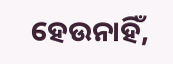ହେଉନାହିଁ,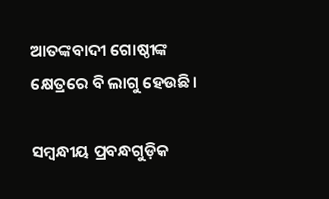ଆତଙ୍କବାଦୀ ଗୋଷ୍ଠୀଙ୍କ କ୍ଷେତ୍ରରେ ବି ଲାଗୁ ହେଉଛି।

ସମ୍ବନ୍ଧୀୟ ପ୍ରବନ୍ଧଗୁଡ଼ିକ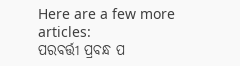Here are a few more articles:
ପରବର୍ତ୍ତୀ ପ୍ରବନ୍ଧ ପ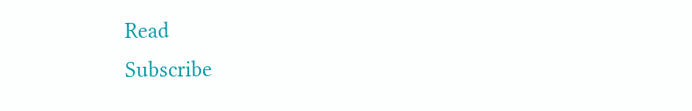Read
Subscribe